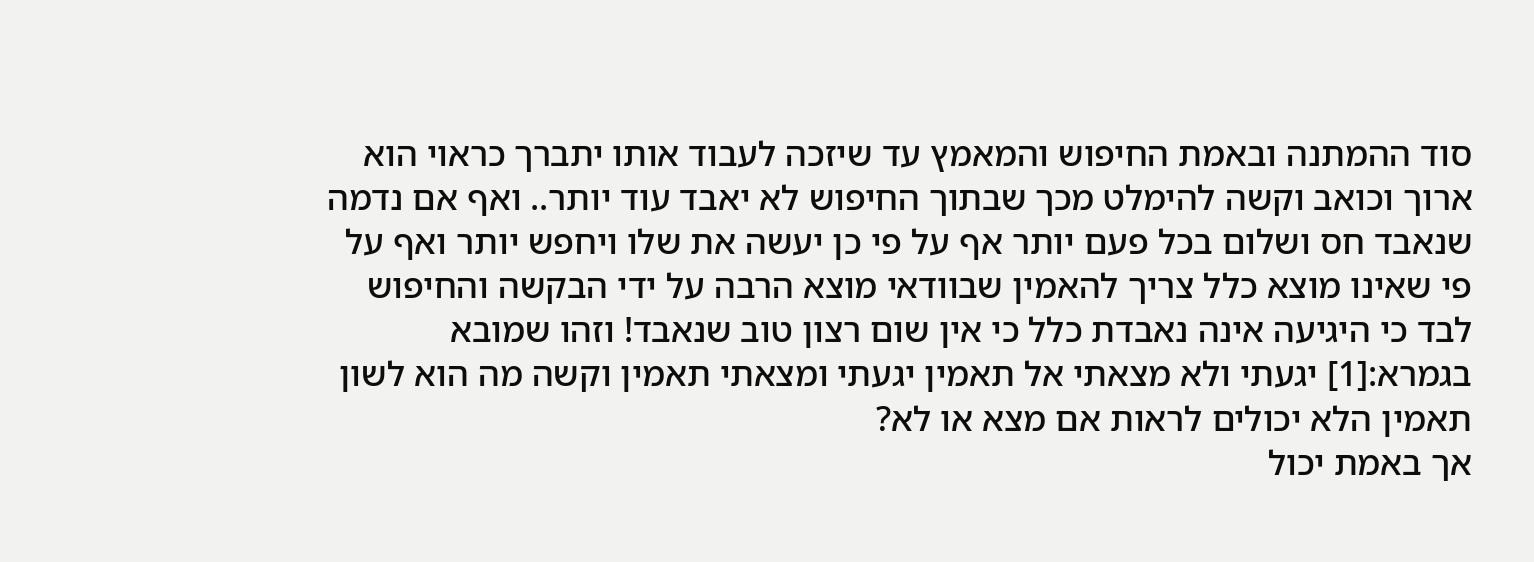סוד ההמתנה ובאמת החיפוש והמאמץ עד שיזכה לעבוד אותו יתברך כראוי הוא ארוך וכואב וקשה להימלט מכך שבתוך החיפוש לא יאבד עוד יותר.. ואף אם נדמה שנאבד חס ושלום בכל פעם יותר אף על פי כן יעשה את שלו ויחפש יותר ואף על פי שאינו מוצא כלל צריך להאמין שבוודאי מוצא הרבה על ידי הבקשה והחיפוש לבד כי היגיעה אינה נאבדת כלל כי אין שום רצון טוב שנאבד! וזהו שמובא בגמרא:[1] יגעתי ולא מצאתי אל תאמין יגעתי ומצאתי תאמין וקשה מה הוא לשון תאמין הלא יכולים לראות אם מצא או לא?
אך באמת יכול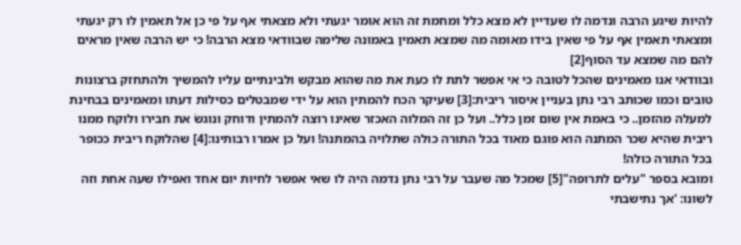להיות שיגע הרבה ונדמה לו שעדיין לא מצא כלל ומחמת זה הוא אומר יגעתי ולא מצאתי אף על פי כן אל תאמין לו רק יגעתי ומצאתי תאמין אף על פי שאין בידו מאומה מה שמצא תאמין באמונה שלימה שבוודאי מצא הרבה! כי יש הרבה שאין מראים להם מה שמצא עד הסוף[2]
ובוודאי אנו מאמינים שהכל לטובה כי אי אפשר לתת לו כעת את מה שהוא מבקש ולבינתיים עליו להמשיך ולהתחזק ברצונות טובים וכמו שכותב רבי נתן בעניין איסור ריבית:[3] שעיקר הכח להמתין הוא על ידי שמבטלים כסילות דעתו ומאמינים בבחינת למעלה מהזמן.. כי באמת אין שום זמן כלל.. ועל כן זה המלוה האכזר שאינו רוצה להמתין ודוחק ונוגשֹ את חבירו ולוקח ממנו ריבית שהיא שכר המתנה הוא פוגם מאוד בכל התורה כולה שתלויה בהמתנה! ועל כן אמרו רבותינו:[4] שהלוקח ריבית ככופר בכל התורה כולה!
ומובא בספר "עלים לתרופה"[5] שמכל מה שעבר על רבי נתן נדמה היה לו שאי אפשר לחיות יום אחד ואפילו שעה אחת וזה לשונו: 'אך נתישבתי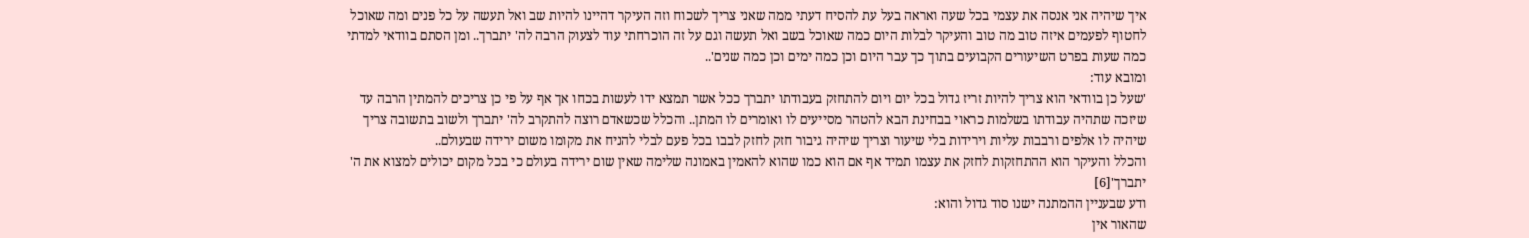איך שיהיה אני אנסה את עצמי בכל שעה ואראה בעל עת להסיח דעתי ממה שאני צריך לשכוח וזה העיקר דהיינו להיות שב ואל תעשה על כל פנים ומה שאוכל לחטוף לפעמים איזה טוב מה טוב והעיקר לבלות היום כמה שאוכל בשב ואל תעשה וגם על זה הוכרחתי עוד לצעוק הרבה לה' יתברך.. ומן הסתם בוודאי למדתי כמה שעות בפרט השיעורים הקבועים בתוך כך עבר היום וכן כמה ימים וכן כמה שנים'..
ומובא עוד:
'שעל כן בוודאי הוא צריך להיות זריז גדול בכל יום ויום להתחזק בעבודתו יתברך ככל אשר תמצא ידו לעשות בכחו אך אף על פי כן צריכים להמתין הרבה עד שיזכה שתהיה עבודתו בשלמות כראוי בבחינת הבא להטהר מסייעים לו ואומרים לו המתן.. והכלל שכשאדם רוצה להתקרב לה' יתברך ולשוב בתשובה צריך שיהיה לו אלפים ורבבות עליות וירידות בלי שיעור וצריך שיהיה גיבור חזק לחזק לבבו בכל פעם לבלי להניח את מקומו משום ירידה שבעולם..
והכלל והעיקר הוא ההתחזקות לחזק את עצמו תמיד אף אם הוא כמו שהוא להאמין באמונה שלימה שאין שום ירידה בעולם כי בכל מקום יכולים למצוא את ה' יתברך'[6]
ודע שבעניין ההמתנה ישנו סוד גדול והוא:
שהאור אין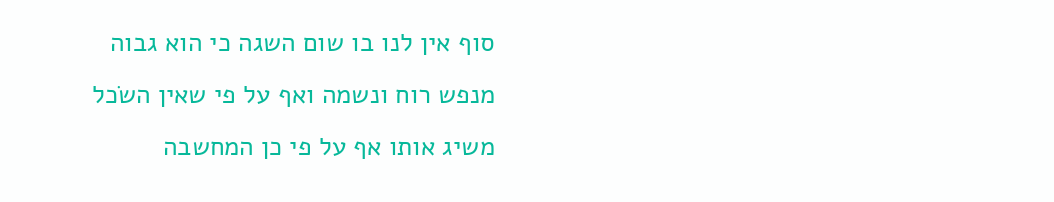סוף אין לנו בו שום השגה כי הוא גבוה מנפש רוח ונשמה ואף על פי שאין השֹכל משיג אותו אף על פי כן המחשבה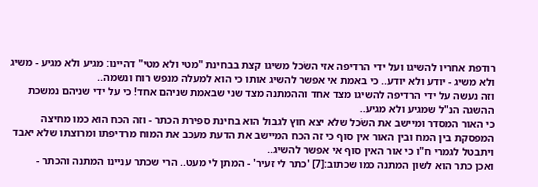רודפת אחריו להשיגו ועל ידי הרדיפה אזי השֹכל משיגו קצת בבחינת "מטי ולא מטי" דהיינו: מגיע ולא מגיע - משיג ולא משיג - יודע ולא יודע.. כי באמת אי אפשר להשיג אותו כי הוא למעלה מנפש רוח ונשמה..
וזה נעשה על ידי הרדיפה להשיגו מצד אחד וההמתנה מצד שני שבאמת שניהם אחד! כי על ידי שניהם נמשכת ההשגה הנ"ל שמגיע ולא מגיע..
כי האור המסדר ומיישב את השֹכל שלא יצא חוץ לגבול הוא בחינת ספירת הכתר - וזה הכח הוא כמו מחיצה המפסקת בין המח ובין האור אין סוף כי זה הכח המיישב את הדעת מעכב את המוח מרדיפתו ומרוצתו שלא יאבד ויתבטל לגמרי ח"ו כי אור האין סוף אי אפשר להשיג..
ואכן כתר הוא לשון המתנה כמו שכתוב:[7] 'כתר לי זעיר' - המתן לי מעט.. הרי שכתר עניינו המתנה והכתר -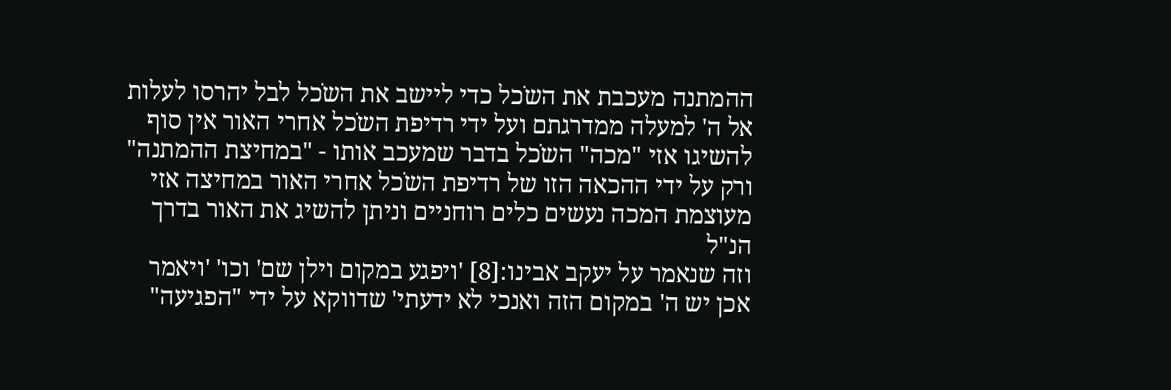ההמתנה מעכבת את השֹכל כדי ליישב את השֹכל לבל יהרסו לעלות אל ה' למעלה ממדרגתם ועל ידי רדיפת השֹכל אחרי האור אין סוף להשיגו אזי "מכה" השֹכל בדבר שמעכב אותו - "במחיצת ההמתנה" ורק על ידי ההכאה הזו של רדיפת השֹכל אחרי האור במחיצה אזי מעוצמת המכה נעשים כלים רוחניים וניתן להשיג את האור בדרך הנ"ל
וזה שנאמר על יעקב אבינו:[8] 'ויפגע במקום וילן שם' וכו' 'ויאמר אכן יש ה' במקום הזה ואנכי לא ידעתי' שדווקא על ידי "הפגיעה"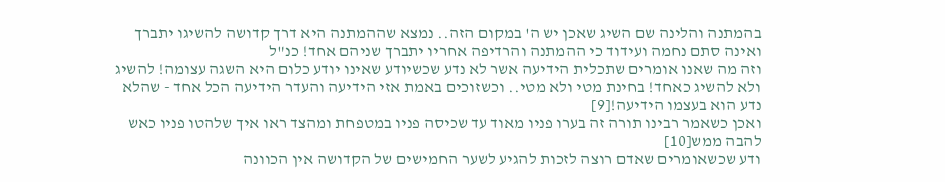בהמתנה והלינה שם השיג שאכן יש ה' במקום הזה.. נמצא שההמתנה היא דרך קדושה להשיגו יתברך ואינה סתם נחמה ועידוד כי ההמתנה והרדיפה אחריו יתברך שניהם אחד! כנ"ל
וזה מה שאנו אומרים שתכלית הידיעה אשר לא נדע שכשיודע שאינו יודע כלום היא השגה עצומה! להשיג ולא להשיג כאחד! בחינת מטי ולא מטי.. וכשזוכים באמת אזי הידיעה והעדר הידיעה הכל אחד - שהלא נדע הוא בעצמו הידיעה![9]
ואכן כשאמר רבינו תורה זה בערו פניו מאוד עד שכיסה פניו במטפחת ומהצד ראו איך שלהטו פניו כאש להבה ממש[10]
ודע שכשאומרים שאדם רוצה לזכות להגיע לשער החמישים של הקדושה אין הכוונה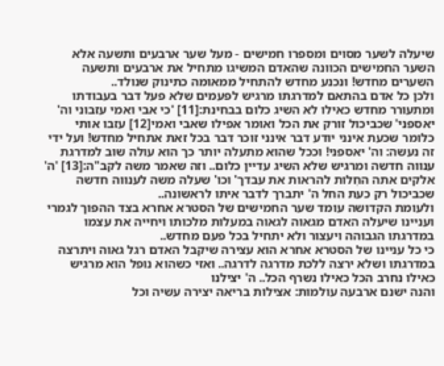שיעלה לשער מסוים ומספרו חמישים - מעל שער ארבעים ותשעה אלא השער החמישים הכוונה שהאדם המשיגו מתחיל את ארבעים ותשעה השערים מחדש! ונכנע מחדש להתחיל ממאומה כתינוק שנולד..
ולכן כל אדם בהתאם למדרגתו מרגיש לפעמים שלא פעל דבר בעבודתו ומתעורר מחדש כאילו לא השיג כלום בבחינת:[11] 'כי אבי ואמי עזבוני וה' יאספני' שכביכול זורק את הכל ואומר אפילו שאבי ואמי[12] עזבו אותי כלומר שכעת אינני יודע דבר אינני זוכר דבר בכל זאת אתחיל מחדש! ועל ידי זה נעשה: וה' יאספני! וככל שהוא מתעלה יותר כך הוא עולה שוב למדרגת ענווה חדשה ומרגיש שלא השיג עדיין כלום.. וזה שאמר משה לקב"ה:[13] 'ה' אלקים אתה החׅלות להראות את עבדך' וכו' שעלה משה לענווה חדשה שכביכול רק כעת החל ה' יתברך לדבר איתו לראשונה..
ולעומת הקדושה עומד שער החמישים של הסטרא אחרא בצד ההפוך לגמרי ועניינו שיעלה האדם מגאוה לגאוה במעלות מלכותו ויחייה את עצמו במדרגתו הגבוהה ויעצור ולא יתחיל בכל פעם מחדש..
כי כל עניינו של הסטרא אחרא הוא עצירה שיקבל האדם רגל גאוה ויתרצה במדרגתו ושלא ירצה ללכת מדרגה לדרגה.. ואזי כשהוא נופל הוא מרגיש כאילו נחרב הכל כאילו נשרף הכל.. ה' יצילנו
והנה ישנם ארבעה עולמות: אצילות בריאה יצירה עשיה וכל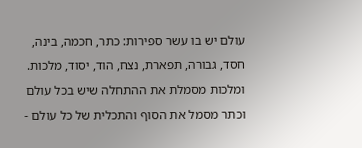עולם יש בו עשר ספירות: כתר, חכמה, בינה, חסד, גבורה, תפארת, נצח, הוד, יסוד, מלכות.
ומלכות מסמלת את ההתחלה שיש בכל עולם וכתר מסמל את הסוף והתכלית של כל עולם -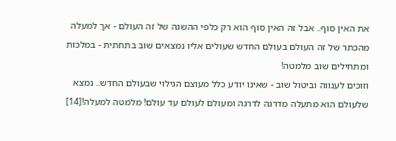את האין סוף.. אבל זה האין סוף הוא רק כלפי ההשגה של זה העולם - אך למעלה מהכתר של זה העולם בעולם החדש שעולים אליו נמצאים שוב בתחתית - במלכות ומתחילים שוב מלמטה!
וזוכים לענווה וביטול שוב - שאינו יודע כלל מעוצם הגילוי שבעולם החדש.. נמצא שלעולם הוא מתעלה מדרגה לדרגה ומעולם לעולם עד עולם! מלמטה למעלה![14]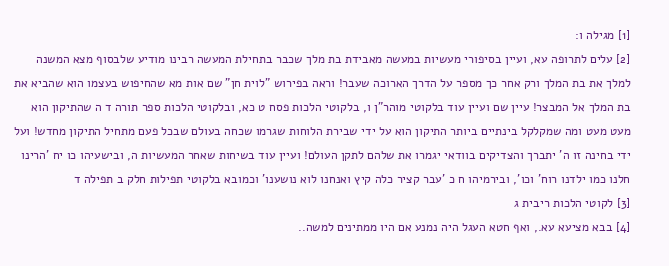[1] מגילה ו:
[2] עלים לתרופה עא, ועיין בסיפורי מעשיות במעשה מאבידת בת מלך שכבר בתחילת המעשה רבינו מודיע שלבסוף מצא המשנה למלך את בת המלך ורק אחר כך מספר על הדרך הארוכה שעבר! וראה בפירוש "לוית חן" שם אות מא שהחיפוש בעצמו הוא שהביא את בת המלך אל המבצר! עיין שם ועיין עוד בלקוטי מוהר"ן ו, בלקוטי הלכות פסח ט כא, ובלקוטי הלכות ספר תורה ד ה שהתיקון הוא מעט מעט ומה שמקלקל בינתיים ביותר התיקון הוא על ידי שבירת הלוחות שגרמו שכחה בעולם שבכל פעם מתחיל התיקון מחדש! ועל ידי בחינה זו ה' יתברך והצדיקים בוודאי יגמרו את שלהם לתקן העולם! ועיין עוד בשיחות שאחר המעשיות ה, ובישעיהו כו יח 'הרינו חלנו כמו ילדנו רוח' וכו', ובירמיהו ח כ 'עבר קציר כלה קיץ ואנחנו לוא נושענו' וכמובא בלקוטי תפילות חלק ב תפילה ד
[3] לקוטי הלכות ריבית ג
[4] בבא מציעא עא., ואף חטא העגל היה נמנע אם היו ממתינים למשה..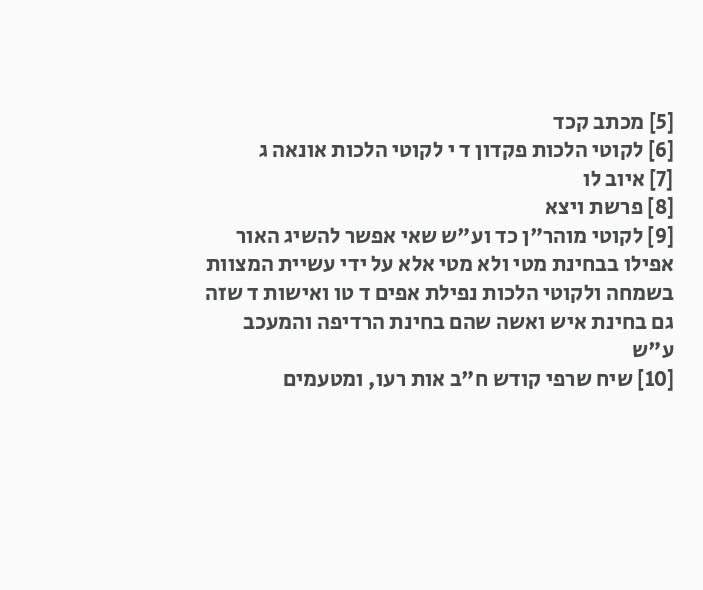[5] מכתב קכד
[6] לקוטי הלכות פקדון ד י לקוטי הלכות אונאה ג
[7] איוב לו
[8] פרשת ויצא
[9] לקוטי מוהר"ן כד וע"ש שאי אפשר להשיג האור אפילו בבחינת מטי ולא מטי אלא על ידי עשיית המצוות בשמחה ולקוטי הלכות נפילת אפים ד טו ואישות ד שזה גם בחינת איש ואשה שהם בחינת הרדיפה והמעכב ע"ש
[10] שיח שרפי קודש ח"ב אות רעו, ומטעמים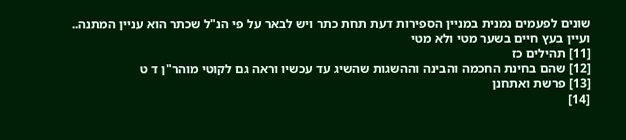שונים לפעמים נמנית במניין הספירות דעת תחת כתר ויש לבאר על פי הנ"ל שכתר הוא עניין המתנה.. ועיין בעץ חיים בשער מטי ולא מטי
[11] תהילים כז
[12] שהם בחינת החכמה והבינה וההשגות שהשיג עד עכשיו וראה גם לקוטי מוהר"ן ד ט
[13] פרשת ואתחנן
[14]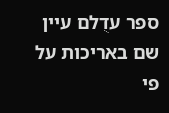ספר עדֻלם עיין שם באריכות על פי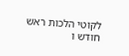לקוטי הלכות ראש חודש ו